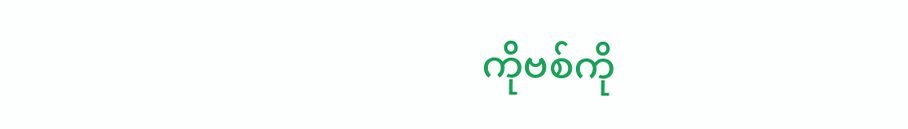ကိုဗစ်ကို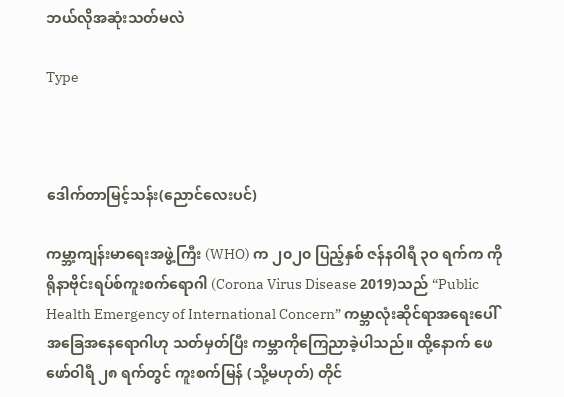ဘယ်လိုအဆုံးသတ်မလဲ

Type



ဒေါက်တာမြင့်သန်း(ညောင်လေးပင်)

ကမ္ဘာ့ကျန်းမာရေးအဖွဲ့ကြီး (WHO) က ၂၀၂၀ ပြည့်နှစ် ဇန်နဝါရီ ၃ဝ ရက်က ကိုရိုနာဗိုင်းရပ်စ်ကူးစက်ရောဂါ (Corona Virus Disease 2019)သည် “Public Health Emergency of International Concern” ကမ္ဘာလုံးဆိုင်ရာအရေးပေါ် အခြေအနေရောဂါဟု သတ်မှတ်ပြီး ကမ္ဘာကိုကြေညာခဲ့ပါသည်။ ထို့နောက် ဖေဖော်ဝါရီ ၂၈ ရက်တွင် ကူးစက်မြန် (သို့မဟုတ်) တိုင်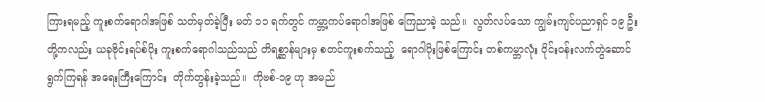ကြားရမည့် ကူးစက်ရောဂါအဖြစ် သတ်မှတ်ခဲ့ပြီး မတ် ၁၁ ရက်တွင် ကမ္ဘာ့ကပ်ရောဂါအဖြစ် ကြေညာခဲ့ သည်။  လွတ်လပ်သော ကျွမ်းကျင်ပညာရှင် ၁၉ ဦးတို့ကလည်း ယခုဗိုင်းရပ်စ်ပိုး ကူးစက်ရောဂါသည်သည် တိရစ္ဆာန်များမှ စတင်ကူးစက်သည့်  ရောဂါပိုးဖြစ်ကြောင်း တစ်ကမ္ဘာလုံး ဝိုင်းဝန်းလက်တွဲဆောင်ရွက်ကြရန် အရေးကြီးကြောင်း  တိုက်တွန်းခဲ့သည်။  ကိုဗစ်-၁၉ ဟု အမည်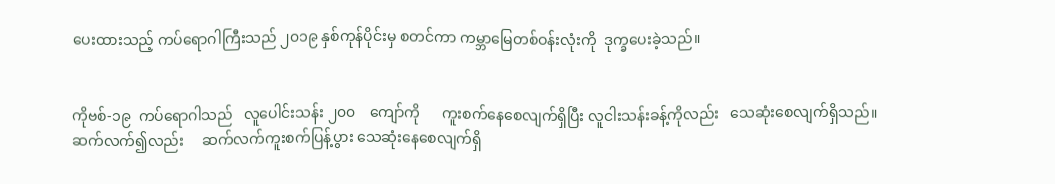ပေးထားသည့် ကပ်ရောဂါကြီးသည် ၂၀၁၉ နှစ်ကုန်ပိုင်းမှ စတင်ကာ ကမ္ဘာမြေတစ်ဝန်းလုံးကို  ဒုက္ခပေးခဲ့သည်။


ကိုဗစ်-၁၉  ကပ်ရောဂါသည်   လူပေါင်းသန်း ၂၀၀    ကျော်ကို      ကူးစက်နေစေလျက်ရှိပြီး လူငါးသန်းခန့်ကိုလည်း   သေဆုံးစေလျက်ရှိသည်။ ဆက်လက်၍လည်း     ဆက်လက်ကူးစက်ပြန့်ပွား သေဆုံးနေစေလျက်ရှိ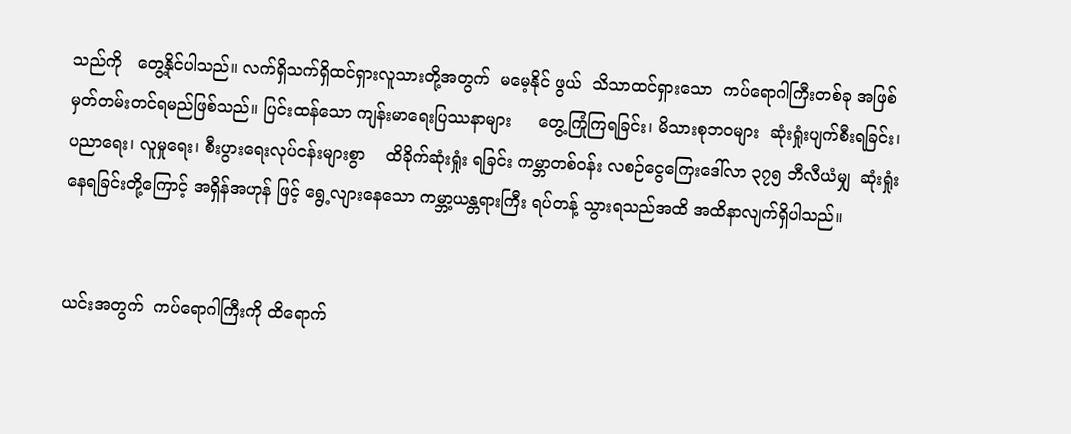သည်ကို   တွေ့နိုင်ပါသည်။ လက်ရှိသက်ရှိထင်ရှားလူသားတို့အတွက်  မမေ့နိုင် ဖွယ်  သိသာထင်ရှားသော  ကပ်ရောဂါကြီးတစ်ခု အဖြစ်မှတ်တမ်းတင်ရမည်ဖြစ်သည်။ ပြင်းထန်သော ကျန်းမာရေးပြဿနာများ     တွေ့ကြုံကြရခြင်း၊ မိသားစုဘဝများ  ဆုံးရှုံးပျက်စီးရခြင်း၊  ပညာရေး၊ လူမှုရေး၊ စီးပွားရေးလုပ်ငန်းများစွာ    ထိခိုက်ဆုံးရှုံး ရခြင်း ကမ္ဘာတစ်ဝန်း လစဉ်ငွေကြေးဒေါ်လာ ၃၇၅ ဘီလီယံမျှ  ဆုံးရှုံးနေရခြင်းတို့ကြောင့် အရှိန်အဟုန် ဖြင့် ရွေ့လျားနေသော ကမ္ဘာ့ယန္တရားကြီး ရပ်တန့် သွားရသည်အထိ အထိနာလျက်ရှိပါသည်။


ယင်းအတွက်  ကပ်ရောဂါကြီးကို ထိရောက်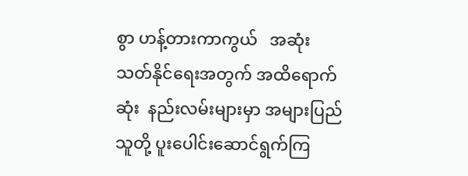စွာ ဟန့်တားကာကွယ်   အဆုံးသတ်နိုင်ရေးအတွက် အထိရောက်ဆုံး  နည်းလမ်းများမှာ အများပြည်သူတို့ ပူးပေါင်းဆောင်ရွက်ကြ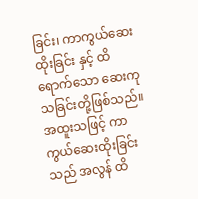ခြင်း၊ ကာကွယ်ဆေးထိုးခြင်း နှင့် ထိရောက်သော ဆေးကုသခြင်းတို့ဖြစ်သည်။ အထူးသဖြင့် ကာကွယ်ဆေးထိုးခြင်းသည် အလွန် ထိ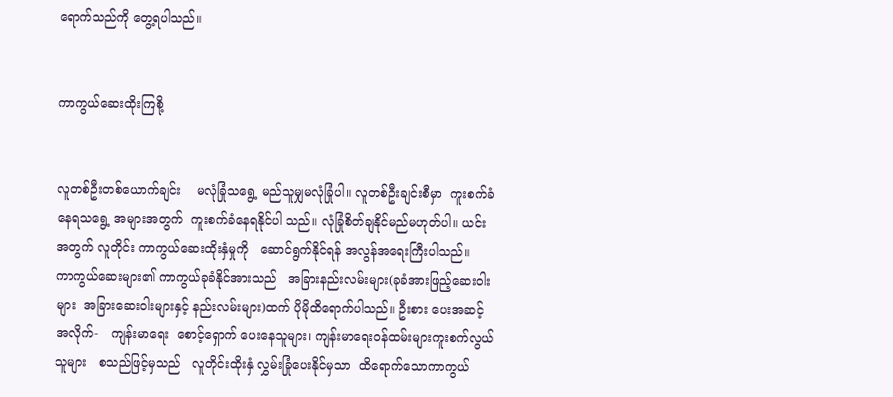ရောက်သည်ကို တွေ့ရပါသည်။


ကာကွယ်ဆေးထိုးကြစို့


လူတစ်ဦးတစ်ယောက်ချင်း    မလုံခြုံသရွေ့ မည်သူမျှမလုံခြုံပါ။ လူတစ်ဦးချင်းစီမှာ  ကူးစက်ခံ နေရသရွေ့ အများအတွက်  ကူးစက်ခံနေရနိုင်ပါ သည်။ လုံခြုံစိတ်ချနိုင်မည်မဟုတ်ပါ။ ယင်းအတွက် လူတိုင်း ကာကွယ်ဆေးထိုးနှံမှုကို   ဆောင်ရွက်နိုင်ရန် အလွန်အရေးကြီးပါသည်။   ကာကွယ်ဆေးများ၏ ကာကွယ်ခုခံနိုင်အားသည်   အခြားနည်းလမ်းများ(ခုခံအားဖြည့်ဆေးဝါးများ  အခြားဆေးဝါးများနှင့် နည်းလမ်းများ)ထက် ပိုမိုထိရောက်ပါသည်။ ဦးစား ပေးအဆင့်အလိုက်-   ကျန်းမာရေး  စောင့်ရှောက် ပေးနေသူများ၊ ကျန်းမာရေးဝန်ထမ်းများကူးစက်လွယ်သူများ   စသည်ဖြင့်မှသည်   လူတိုင်းထိုးနှံ လွှမ်းခြုံပေးနိုင်မှသာ  ထိရောက်သောကာကွယ်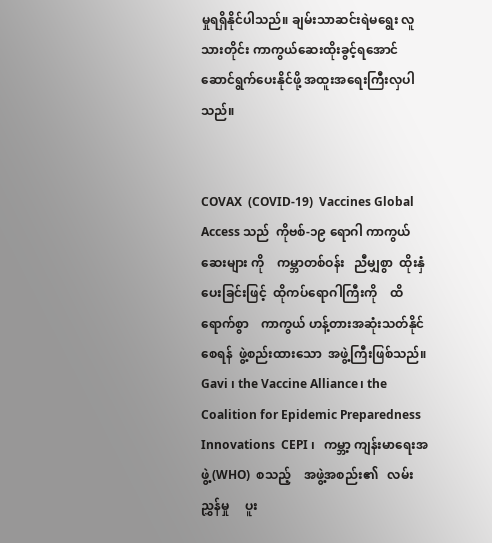မှုရရှိနိုင်ပါသည်။ ချမ်းသာဆင်းရဲမရွေး လူသားတိုင်း ကာကွယ်ဆေးထိုးခွင့်ရအောင် ဆောင်ရွက်ပေးနိုင်ဖို့ အထူးအရေးကြီးလှပါသည်။


COVAX  (COVID-19)  Vaccines Global Access သည်  ကိုဗစ်-၁၉ ရောဂါ ကာကွယ်ဆေးများ ကို    ကမ္ဘာတစ်ဝန်း   ညီမျှစွာ  ထိုးနှံပေးခြင်းဖြင့်  ထိုကပ်ရောဂါကြီးကို    ထိရောက်စွာ    ကာကွယ် ဟန့်တားအဆုံးသတ်နိုင်စေရန်  ဖွဲ့စည်းထားသော  အဖွဲ့ကြီးဖြစ်သည်။  Gavi ၊ the Vaccine Alliance၊ the Coalition for Epidemic Preparedness Innovations  CEPI ၊   ကမ္ဘာ့ ကျန်းမာရေးအဖွဲ့ (WHO)  စသည့်    အဖွဲ့အစည်း၏   လမ်းညွှန်မှု     ပူး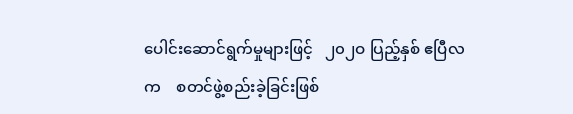ပေါင်းဆောင်ရွက်မှုများဖြင့်   ၂၀၂ဝ ပြည့်နှစ် ဧပြီလက    စတင်ဖွဲ့စည်းခဲ့ခြင်းဖြစ်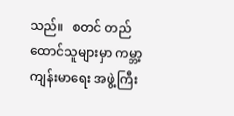သည်။   စတင် တည်ထောင်သူများမှာ ကမ္ဘာ့ကျန်းမာရေး အဖွဲ့ကြီး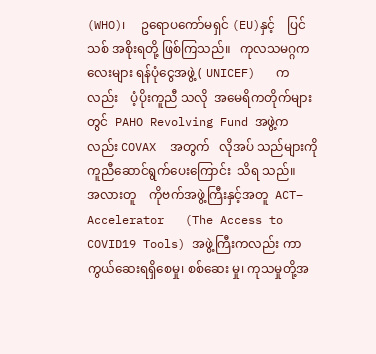(WHO)၊     ဥရောပကော်မရှင် (EU)နှင့်    ပြင်သစ် အစိုးရတို့ ဖြစ်ကြသည်။   ကုလသမဂ္ဂကလေးများ ရန်ပုံငွေအဖွဲ့ ( UNICEF)   ကလည်း    ပံ့ပိုးကူညီ သလို  အမေရိကတိုက်များတွင်  PAHO Revolving Fund အဖွဲ့ကလည်း COVAX  အတွက်   လိုအပ် သည်များကို   ကူညီဆောင်ရွက်ပေးကြောင်း  သိရ သည်။
အလားတူ    ကိုဗက်အဖွဲ့ကြီးနှင့်အတူ  ACT– Accelerator   (The Access to COVID19 Tools) အဖွဲ့ကြီးကလည်း ကာကွယ်ဆေးရရှိစေမှု၊ စစ်ဆေး မှု၊ ကုသမှုတို့အ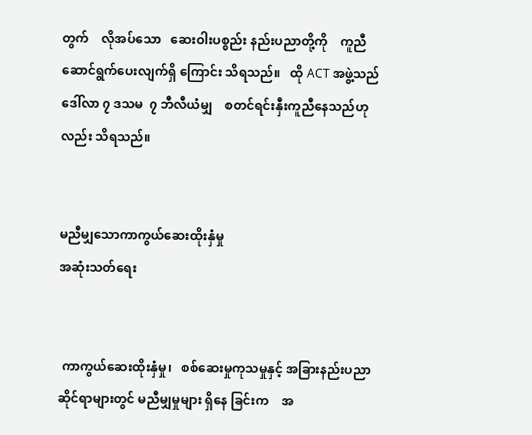တွက်    လိုအပ်သော   ဆေးဝါးပစ္စည်း နည်းပညာတို့ကို    ကူညီဆောင်ရွက်ပေးလျက်ရှိ ကြောင်း သိရသည်။   ထို ACT အဖွဲ့သည်   ဒေါ်လာ ၇ ဒသမ  ၇ ဘီလီယံမျှ    စတင်ရင်းနှီးကူညီနေသည်ဟု လည်း သိရသည်။


မညီမျှသောကာကွယ်ဆေးထိုးနှံမှု
အဆုံးသတ်ရေး


 ကာကွယ်ဆေးထိုးနှံမှု၊   စစ်ဆေးမှုကုသမှုနှင့် အခြားနည်းပညာဆိုင်ရာများတွင် မညီမျှမှုများ ရှိနေ ခြင်းက    အ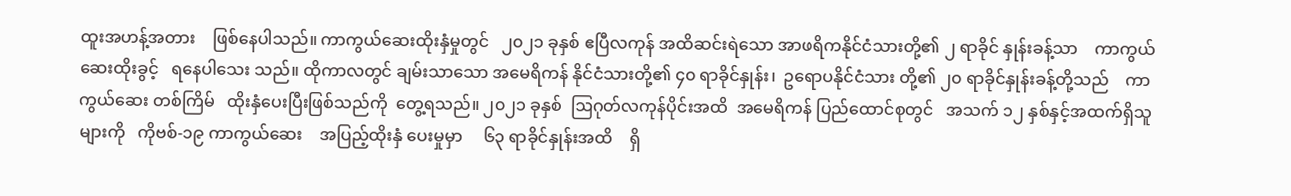ထူးအဟန့်အတား    ဖြစ်နေပါသည်။ ကာကွယ်ဆေးထိုးနှံမှုတွင်   ၂၀၂၁ ခုနှစ် ဧပြီလကုန် အထိဆင်းရဲသော အာဖရိကနိုင်ငံသားတို့၏ ၂ ရာခိုင် နှုန်းခန့်သာ    ကာကွယ်ဆေးထိုးခွင့်   ရနေပါသေး သည်။ ထိုကာလတွင် ချမ်းသာသော အမေရိကန် နိုင်ငံသားတို့၏ ၄၀ ရာခိုင်နှုန်း၊  ဥရောပနိုင်ငံသား တို့၏ ၂၀ ရာခိုင်နှုန်းခန့်တို့သည်    ကာကွယ်ဆေး တစ်ကြိမ်   ထိုးနှံပေးပြီးဖြစ်သည်ကို  တွေ့ရသည်။ ၂၀၂၁ ခုနှစ်  ဩဂုတ်လကုန်ပိုင်းအထိ  အမေရိကန် ပြည်ထောင်စုတွင်   အသက် ၁၂ နှစ်နှင့်အထက်ရှိသူ များကို   ကိုဗစ်-၁၉ ကာကွယ်ဆေး    အပြည့်ထိုးနှံ ပေးမှုမှာ     ၆၃ ရာခိုင်နှုန်းအထိ    ရှိ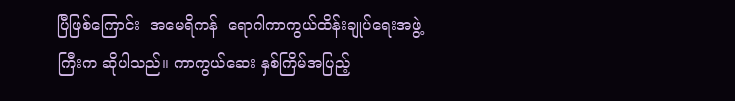ပြီဖြစ်ကြောင်း  အမေရိကန်  ရောဂါကာကွယ်ထိန်းချုပ်ရေးအဖွဲ့ ကြီးက ဆိုပါသည်။ ကာကွယ်ဆေး နှစ်ကြိမ်အပြည့်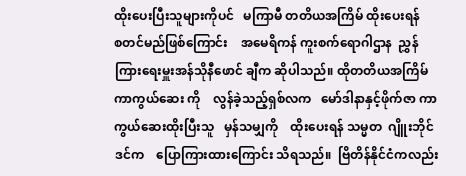ထိုးပေးပြီးသူများကိုပင်   မကြာမီ တတိယအကြိမ် ထိုးပေးရန်     စတင်မည်ဖြစ်ကြောင်း    အမေရိကန် ကူးစက်ရောဂါဌာန  ညွှန်ကြားရေးမှူးအန်သိုနီဖောင် ချီက ဆိုပါသည်။ ထိုတတိယအကြိမ်  ကာကွယ်ဆေး ကို    လွန်ခဲ့သည့်ရှစ်လက   မော်ဒါနာနှင့်ဖိုက်ဇာ ကာကွယ်ဆေးထိုးပြီးသူ   မှန်သမျှကို    ထိုးပေးရန် သမ္မတ  ဂျိူးဘိုင်ဒင်က    ပြောကြားထားကြောင်း သိရသည်။  ဗြိတိန်နိုင်ငံကလည်း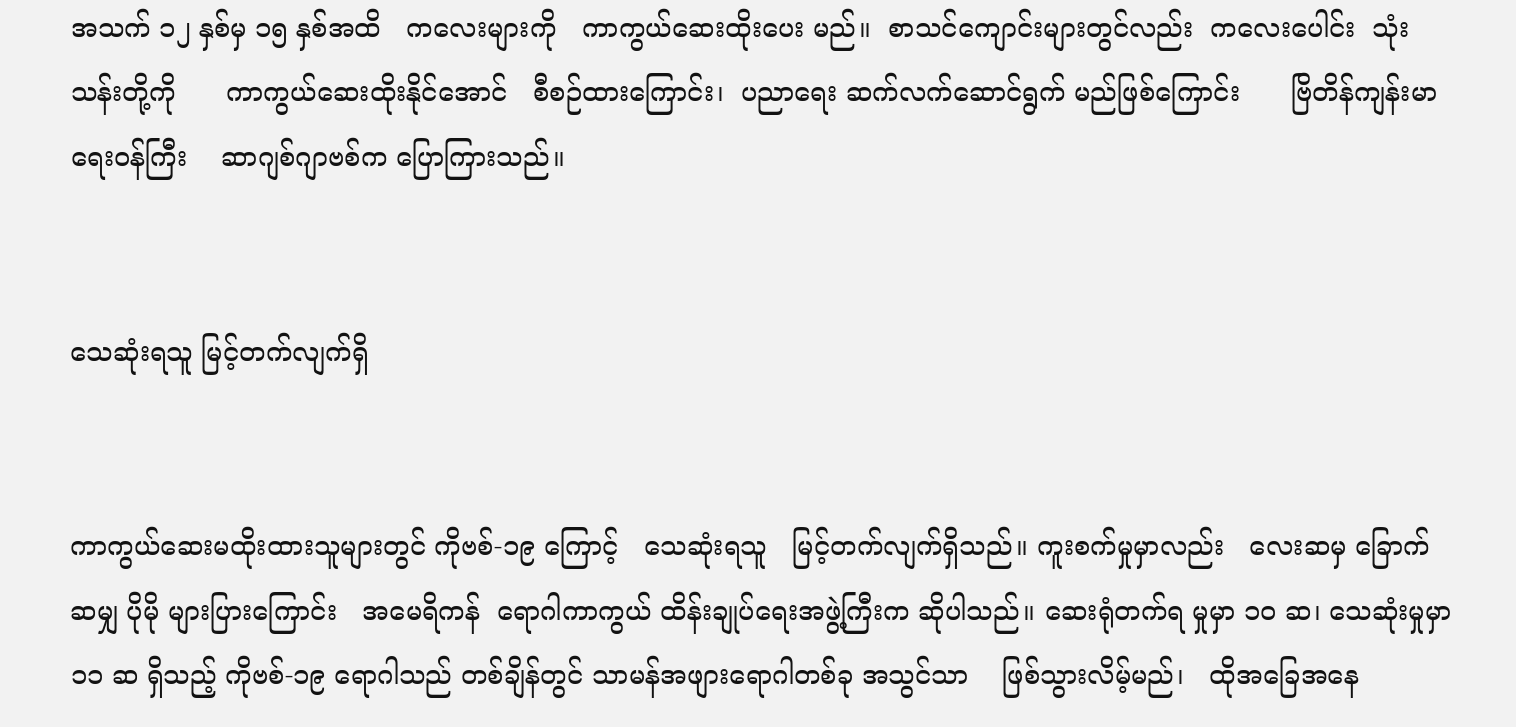အသက် ၁၂ နှစ်မှ ၁၅ နှစ်အထိ   ကလေးများကို   ကာကွယ်ဆေးထိုးပေး မည်။  စာသင်ကျောင်းများတွင်လည်း  ကလေးပေါင်း  သုံးသန်းတို့ကို      ကာကွယ်ဆေးထိုးနိုင်အောင်   စီစဉ်ထားကြောင်း၊  ပညာရေး ဆက်လက်ဆောင်ရွက် မည်ဖြစ်ကြောင်း      ဗြိတိန်ကျန်းမာရေးဝန်ကြီး    ဆာဂျစ်ဂျာဗစ်က ပြောကြားသည်။


သေဆုံးရသူ မြင့်တက်လျက်ရှိ


ကာကွယ်ဆေးမထိုးထားသူများတွင် ကိုဗစ်-၁၉ ကြောင့်   သေဆုံးရသူ   မြင့်တက်လျက်ရှိသည်။ ကူးစက်မှုမှာလည်း   လေးဆမှ ခြောက်ဆမျှ ပိုမို များပြားကြောင်း   အမေရိကန်  ရောဂါကာကွယ် ထိန်းချုပ်ရေးအဖွဲ့ကြီးက ဆိုပါသည်။ ဆေးရုံတက်ရ မှုမှာ ၁ဝ ဆ၊ သေဆုံးမှုမှာ  ၁၁ ဆ ရှိသည့် ကိုဗစ်-၁၉ ရောဂါသည် တစ်ချိန်တွင် သာမန်အဖျားရောဂါတစ်ခု အသွင်သာ    ဖြစ်သွားလိမ့်မည်၊   ထိုအခြေအနေ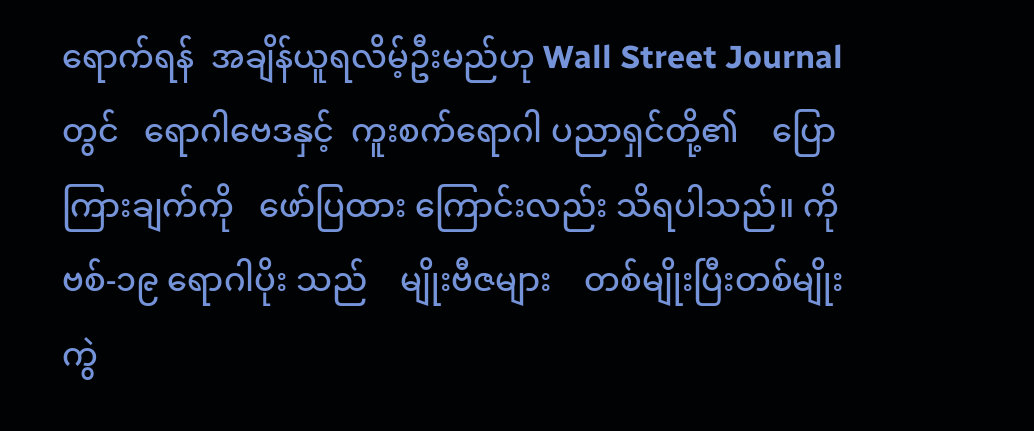ရောက်ရန်  အချိန်ယူရလိမ့်ဦးမည်ဟု Wall Street Journal တွင်   ရောဂါဗေဒနှင့်  ကူးစက်ရောဂါ ပညာရှင်တို့၏    ပြောကြားချက်ကို   ဖော်ပြထား ကြောင်းလည်း သိရပါသည်။ ကိုဗစ်-၁၉ ရောဂါပိုး သည်    မျိုးဗီဇများ    တစ်မျိုးပြီးတစ်မျိုး  ကွဲ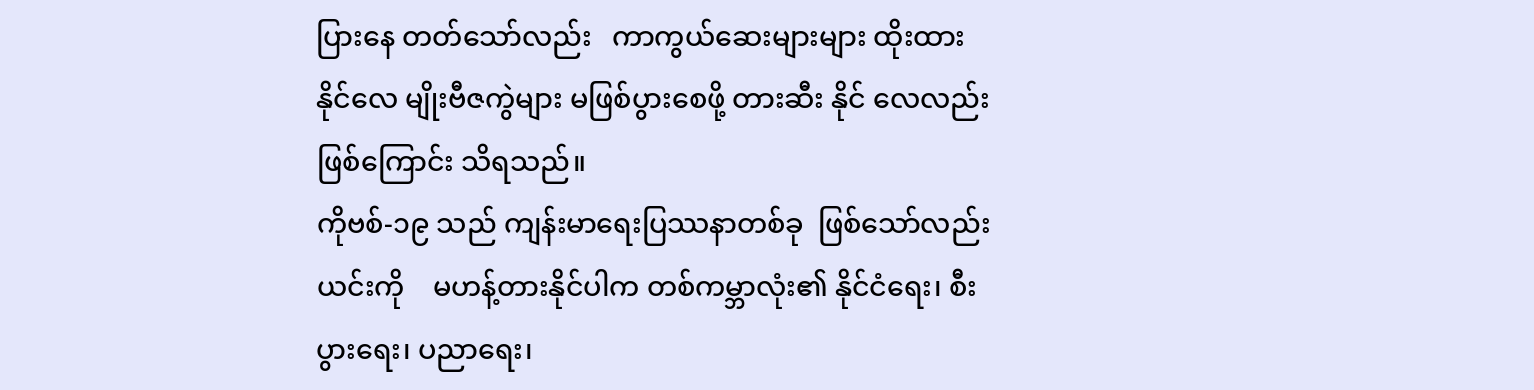ပြားနေ တတ်သော်လည်း   ကာကွယ်ဆေးများများ ထိုးထား နိုင်လေ မျိုးဗီဇကွဲများ မဖြစ်ပွားစေဖို့ တားဆီး နိုင် လေလည်းဖြစ်ကြောင်း သိရသည်။
ကိုဗစ်-၁၉ သည် ကျန်းမာရေးပြဿနာတစ်ခု  ဖြစ်သော်လည်း   ယင်းကို    မဟန့်တားနိုင်ပါက တစ်ကမ္ဘာလုံး၏ နိုင်ငံရေး၊ စီးပွားရေး၊ ပညာရေး၊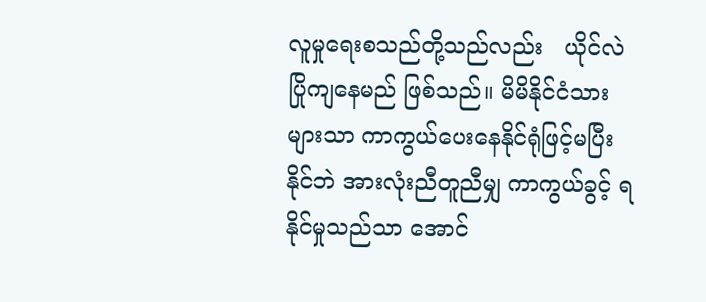လူမှုရေးစသည်တို့သည်လည်း   ယိုင်လဲပြိုကျနေမည် ဖြစ်သည်။ မိမိနိုင်ငံသားများသာ ကာကွယ်ပေးနေနိုင်ရုံဖြင့်မပြီးနိုင်ဘဲ အားလုံးညီတူညီမျှ ကာကွယ်ခွင့် ရနိုင်မှုသည်သာ အောင်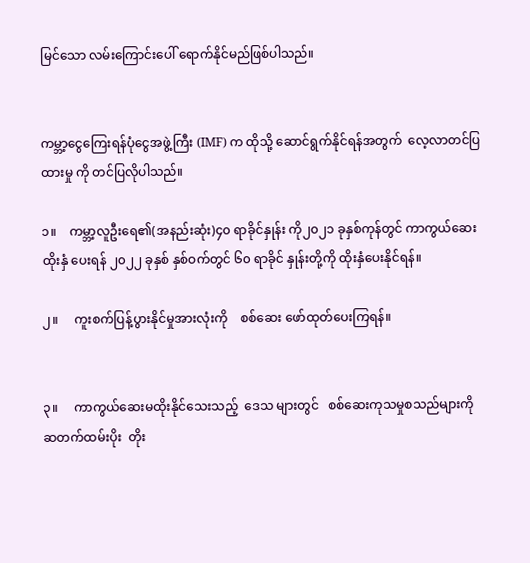မြင်သော လမ်းကြောင်းပေါ် ရောက်နိုင်မည်ဖြစ်ပါသည်။


ကမ္ဘာ့ငွေကြေးရန်ပုံငွေအဖွဲ့ကြီး (IMF) က ထိုသို့ ဆောင်ရွက်နိုင်ရန်အတွက်  လေ့လာတင်ပြထားမှု ကို တင်ပြလိုပါသည်။

၁။    ကမ္ဘာ့လူဦးရေ၏(အနည်းဆုံး)၄၀ ရာခိုင်နှုန်း ကို၂၀၂၁ ခုနှစ်ကုန်တွင် ကာကွယ်ဆေးထိုးနှံ ပေးရန် ၂၀၂၂ ခုနှစ် နှစ်ဝက်တွင် ၆၀ ရာခိုင် နှုန်းတို့ကို ထိုးနှံပေးနိုင်ရန်။

၂။     ကူးစက်ပြန့်ပွားနိုင်မှုအားလုံးကို    စစ်ဆေး ဖော်ထုတ်ပေးကြရန်။


၃။     ကာကွယ်ဆေးမထိုးနိုင်သေးသည့်  ဒေသ များတွင်   စစ်ဆေးကုသမှုစသည်များကို ဆတက်ထမ်းပိုး  တိုး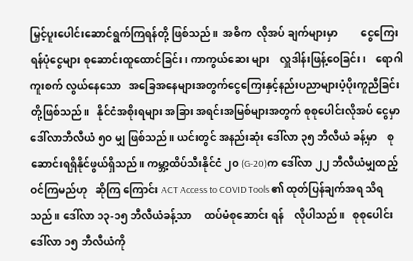မြှင့်ပူးပေါင်းဆောင်ရွက်ကြရန်တို့ ဖြစ်သည်။  အဓိက  လိုအပ် ချက်များမှာ         ငွေကြေးရန်ပုံငွေများ စုဆောင်းထူထောင်ခြင်း၊ ကာကွယ်ဆေး များ    လှူဒါန်းဖြန့်ဝေခြင်း၊    ရောဂါကူးစက် လွယ်နေသော   အခြေအနေများအတွက်ငွေကြေးနှင့်နည်းပညာများပံ့ပိုးကူညီခြင်းတို့ဖြစ်သည်။   နိုင်ငံအစိုးရများ အခြား အရင်းအမြစ်များအတွက် စုစုပေါင်းလိုအပ် ငွေမှာ    ဒေါ်လာဘီလီယံ ၅ဝ မျှ ဖြစ်သည်။ ယင်းတွင် အနည်းဆုံး ဒေါ်လာ ၃၅ ဘီလီယံ ခန့်မှာ    စုဆောင်းရရှိနိုင်ဖွယ်ရှိသည်။ ကမ္ဘာ့ထိပ်သီးနိုင်ငံ ၂၀ (G-20)က ဒေါ်လာ ၂၂ ဘီလီယံမျှထည့်ဝင်ကြမည်ဟု   ဆိုကြ ကြောင်း ACT Access to COVID Tools ၏ ထုတ်ပြန်ချက်အရ သိရသည်။ ဒေါ်လာ ၁၃-၁၅ ဘီလီယံခန့်သာ     ထပ်မံစုဆောင်း ရန်    လိုပါသည်။   စုစုပေါင်းဒေါ်လာ ၁၅ ဘီလီယံကို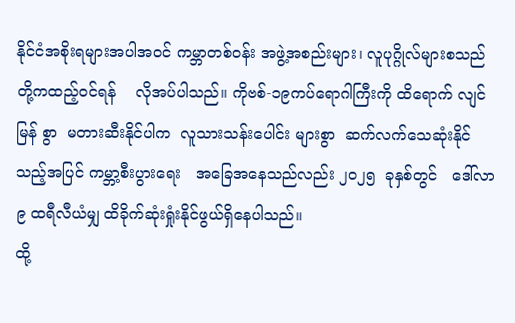နိုင်ငံအစိုးရများအပါအဝင် ကမ္ဘာတစ်ဝန်း အဖွဲ့အစည်းများ၊ လူပုဂ္ဂိုလ်များစသည်တို့ကထည့်ဝင်ရန်    လိုအပ်ပါသည်။ ကိုဗစ်-၁၉ကပ်ရောဂါကြီးကို ထိရောက် လျင်မြန် စွာ  မတားဆီးနိုင်ပါက  လူသားသန်းပေါင်း များစွာ  ဆက်လက်သေဆုံးနိုင်သည့်အပြင် ကမ္ဘာ့စီးပွားရေး   အခြေအနေသည်လည်း ၂၀၂၅  ခုနှစ်တွင်   ဒေါ်လာ ၉ ထရီလီယံမျှ ထိခိုက်ဆုံးရှုံးနိုင်ဖွယ်ရှိနေပါသည်။
ထို့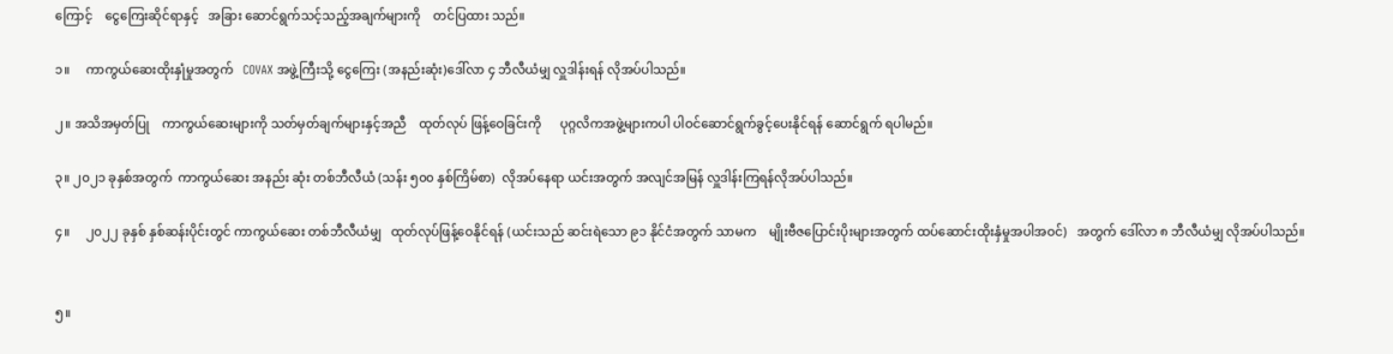ကြောင့်    ငွေကြေးဆိုင်ရာနှင့်   အခြား ဆောင်ရွက်သင့်သည့်အချက်များကို    တင်ပြထား သည်။

၁။     ကာကွယ်ဆေးထိုးနှုံမှုအတွက်   COVAX အဖွဲ့ကြီးသို့ ငွေကြေး (အနည်းဆုံး)ဒေါ်လာ ၄ ဘီလီယံမျှ လှူဒါန်းရန် လိုအပ်ပါသည်။

၂။ အသိအမှတ်ပြု    ကာကွယ်ဆေးများကို သတ်မှတ်ချက်များနှင့်အညီ    ထုတ်လုပ် ဖြန့်ဝေခြင်းကို      ပုဂ္ဂလိကအဖွဲ့များကပါ ပါဝင်ဆောင်ရွက်ခွင့်ပေးနိုင်ရန် ဆောင်ရွက် ရပါမည်။

၃။ ၂၀၂၁ ခုနှစ်အတွက်  ကာကွယ်ဆေး အနည်း ဆုံး တစ်ဘီလီယံ (သန်း ၅၀၀ နှစ်ကြိမ်စာ)  လိုအပ်နေရာ ယင်းအတွက် အလျင်အမြန် လှူဒါန်းကြရန်လိုအပ်ပါသည်။

၄။     ၂၀၂၂ ခုနှစ် နှစ်ဆန်းပိုင်းတွင် ကာကွယ်ဆေး တစ်ဘီလီယံမျှ   ထုတ်လုပ်ဖြန့်ဝေနိုင်ရန် (ယင်းသည် ဆင်းရဲသော ၉၁ နိုင်ငံအတွက် သာမက    မျိုးဗီဇပြောင်းပိုးများအတွက် ထပ်ဆောင်းထိုးနှံမှုအပါအဝင်)   အတွက် ဒေါ်လာ ၈ ဘီလီယံမျှ လိုအပ်ပါသည်။


၅။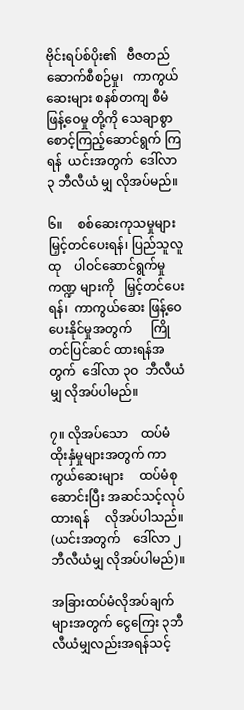ဗိုင်းရပ်စ်ပိုး၏   ဗီဇတည်ဆောက်စီစဉ်မှု၊   ကာကွယ်ဆေးများ စနစ်တကျ စီမံဖြန့်ဝေမှု တို့ကို သေချာစွာ စောင့်ကြည့်ဆောင်ရွက် ကြရန်  ယင်းအတွက်  ဒေါ်လာ ၃ ဘီလီယံ မျှ လိုအပ်မည်။

၆။     စစ်ဆေးကုသမှုများ     မြှင့်တင်ပေးရန်၊ ပြည်သူလူထု    ပါဝင်ဆောင်ရွက်မှုကဏ္ဍ များကို   မြှင့်တင်ပေးရန်၊  ကာကွယ်ဆေး ဖြန့်ဝေပေးနိုင်မှုအတွက်      ကြိုတင်ပြင်ဆင် ထားရန်အတွက်  ဒေါ်လာ ၃ဝ  ဘီလီယံမျှ လိုအပ်ပါမည်။

၇။ လိုအပ်သော    ထပ်မံထိုးနှံမှုများအတွက် ကာကွယ်ဆေးများ     ထပ်မံစုဆောင်းပြီး အဆင်သင့်လုပ်ထားရန်     လိုအပ်ပါသည်။ (ယင်းအတွက်    ဒေါ်လာ ၂ ဘီလီယံမျှ လိုအပ်ပါမည်)။

အခြားထပ်မံလိုအပ်ချက်များအတွက် ငွေကြေး ၃ဘီလီယံမျှလည်းအရန်သင့်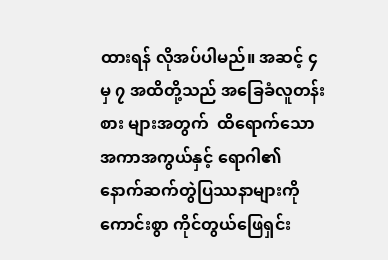ထားရန် လိုအပ်ပါမည်။ အဆင့် ၄ မှ ၇ အထိတို့သည် အခြေခံလူတန်းစား များအတွက်  ထိရောက်သော  အကာအကွယ်နှင့် ရောဂါ၏        နောက်ဆက်တွဲပြဿနာများကို ကောင်းစွာ ကိုင်တွယ်ဖြေရှင်း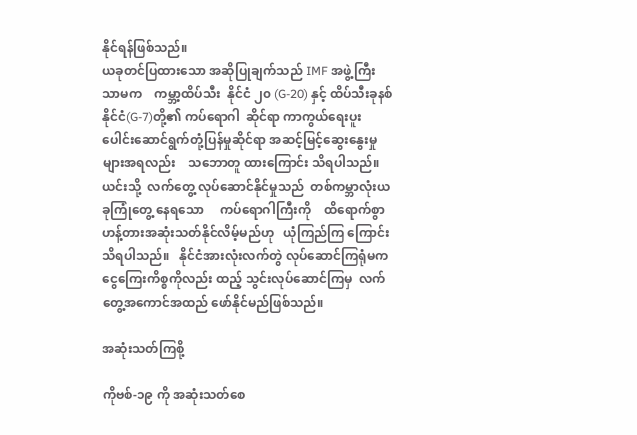နိုင်ရန်ဖြစ်သည်။
ယခုတင်ပြထားသော အဆိုပြုချက်သည် IMF အဖွဲ့ကြီးသာမက    ကမ္ဘာ့ထိပ်သီး  နိုင်ငံ ၂၀ (G-20) နှင့် ထိပ်သီးခုနစ်နိုင်ငံ(G-7)တို့၏ ကပ်ရောဂါ  ဆိုင်ရာ ကာကွယ်ရေးပူးပေါင်းဆောင်ရွက်တုံ့ပြန်မှုဆိုင်ရာ အဆင့်မြင့်ဆွေးနွေးမှုများအရလည်း    သဘောတူ ထားကြောင်း သိရပါသည်။   ယင်းသို့  လက်တွေ့ လုပ်ဆောင်နိုင်မှုသည်  တစ်ကမ္ဘာလုံးယခုကြုံတွေ့ နေရသော     ကပ်ရောဂါကြီးကို    ထိရောက်စွာ ဟန့်တားအဆုံးသတ်နိုင်လိမ့်မည်ဟု   ယုံကြည်ကြ ကြောင်း  သိရပါသည်။   နိုင်ငံအားလုံးလက်တွဲ လုပ်ဆောင်ကြရုံမက ငွေကြေးကိစ္စကိုလည်း ထည့် သွင်းလုပ်ဆောင်ကြမှ  လက်တွေ့အကောင်အထည် ဖော်နိုင်မည်ဖြစ်သည်။

အဆုံးသတ်ကြစို့

ကိုဗစ်-၁၉ ကို အဆုံးသတ်စေ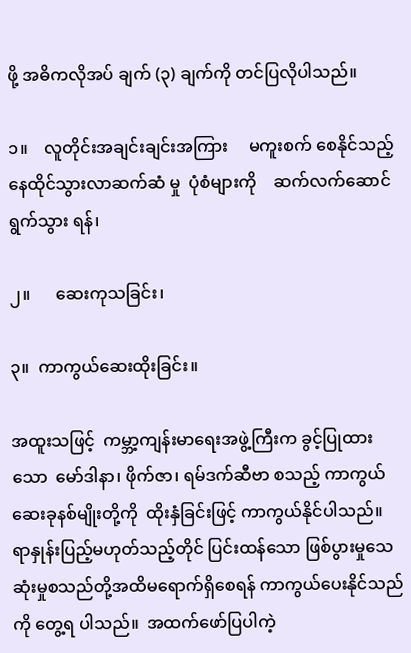ဖို့ အဓိကလိုအပ် ချက် (၃) ချက်ကို တင်ပြလိုပါသည်။

၁။    လူတိုင်းအချင်းချင်းအကြား     မကူးစက် စေနိုင်သည့်          နေထိုင်သွားလာဆက်ဆံ မှု  ပုံစံများကို    ဆက်လက်ဆောင်ရွက်သွား ရန်၊

၂။      ဆေးကုသခြင်း၊

၃။  ကာကွယ်ဆေးထိုးခြင်း။

အထူးသဖြင့်  ကမ္ဘာ့ကျန်းမာရေးအဖွဲ့ကြီးက ခွင့်ပြုထားသော  မော်ဒါနာ၊ ဖိုက်ဇာ၊ ရမ်ဒက်ဆီဗာ စသည့် ကာကွယ်ဆေးခုနစ်မျိုးတို့ကို  ထိုးနှံခြင်းဖြင့် ကာကွယ်နိုင်ပါသည်။  ရာနှုန်းပြည့်မဟုတ်သည့်တိုင် ပြင်းထန်သော ဖြစ်ပွားမှုသေဆုံးမှုစသည်တို့အထိမရောက်ရှိစေရန် ကာကွယ်ပေးနိုင်သည်ကို တွေ့ရ ပါသည်။  အထက်ဖော်ပြပါကဲ့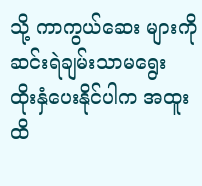သို့ ကာကွယ်ဆေး များကို   ဆင်းရဲချမ်းသာမရွေး   ထိုးနှံပေးနိုင်ပါက အထူးထိ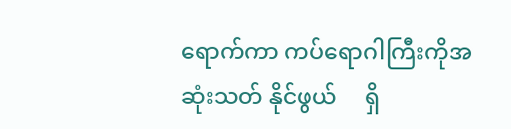ရောက်ကာ ကပ်ရောဂါကြီးကိုအဆုံးသတ် နိုင်ဖွယ်     ရှိ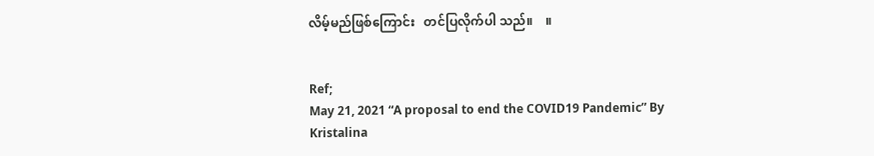လိမ့်မည်ဖြစ်ကြောင်း   တင်ပြလိုက်ပါ သည်။    ။


Ref;
May 21, 2021 “A proposal to end the COVID19 Pandemic” By Kristalina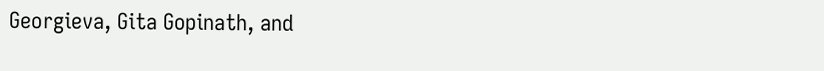Georgieva, Gita Gopinath, and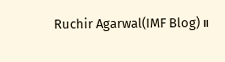Ruchir Agarwal(IMF Blog)။